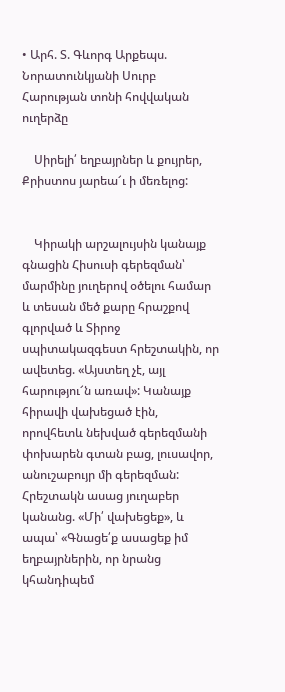• Արհ. Տ. Գևորգ Արքեպս. Նորատունկյանի Սուրբ Հարության տոնի հովվական ուղերձը

    Սիրելի՛ եղբայրներ և քույրեր, Քրիստոս յարեա՜ւ ի մեռելոց:


    Կիրակի արշալույսին կանայք գնացին Հիսուսի գերեզման՝ մարմինը յուղերով օծելու համար և տեսան մեծ քարը հրաշքով գլորված և Տիրոջ սպիտակազգեստ հրեշտակին, որ ավետեց. «Այստեղ չէ, այլ հարությու՜ն առավ»: Կանայք հիրավի վախեցած էին, որովհետև նեխված գերեզմանի փոխարեն գտան բաց, լուսավոր, անուշաբույր մի գերեզման: Հրեշտակն ասաց յուղաբեր կանանց. «Մի՛ վախեցեք», և ապա՝ «Գնացե՛ք ասացեք իմ եղբայրներին, որ նրանց կհանդիպեմ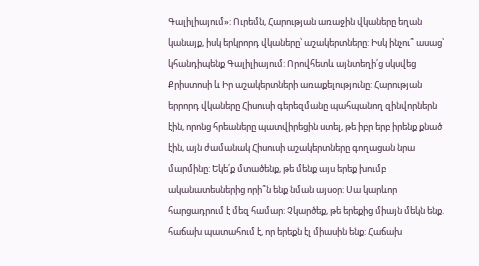Գալիլիայում»: Ուրեմն, Հարության առաջին վկաները եղան կանայք, իսկ երկրորդ վկաները՝ աշակերտները: Իսկ ինչու՞ ասաց՝ կհանդիպենք Գալիլիայում: Որովհետև այնտեղի՛ց սկսվեց Քրիստոսի և Իր աշակերտների առաքելությունը: Հարության երրորդ վկաները Հիսուսի գերեզմանը պահպանող զինվորներն էին, որոնց հրեաները պատվիրեցին ստել, թե իբր երբ իրենք քնած էին, այն ժամանակ Հիսուսի աշակերտները գողացան նրա մարմինը: Եկե՛ք մտածենք, թե մենք այս երեք խումբ ականատեսներից որի՞ն ենք նման այսօր: Սա կարևոր հարցադրում է մեզ համար: Չկարծեք, թե երեքից միայն մեկն ենք. հաճախ պատահում է, որ երեքն էլ միասին ենք: Հաճախ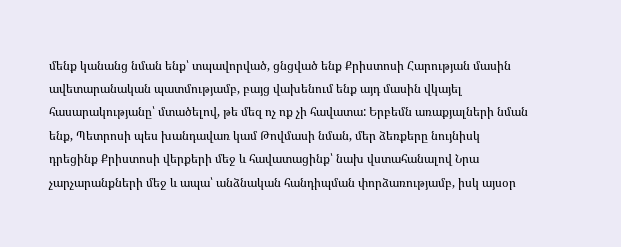մենք կանանց նման ենք՝ տպավորված, ցնցված ենք Քրիստոսի Հարության մասին ավետարանական պատմությամբ, բայց վախենում ենք այդ մասին վկայել հասարակությանը՝ մտածելով, թե մեզ ոչ ոք չի հավատա: Երբեմն առաքյալների նման ենք, Պետրոսի պես խանդավառ կամ Թովմասի նման, մեր ձեռքերը նույնիսկ դրեցինք Քրիստոսի վերքերի մեջ և հավատացինք՝ նախ վստահանալով Նրա չարչարանքների մեջ և ապա՝ անձնական հանդիպման փորձառությամբ, իսկ այսօր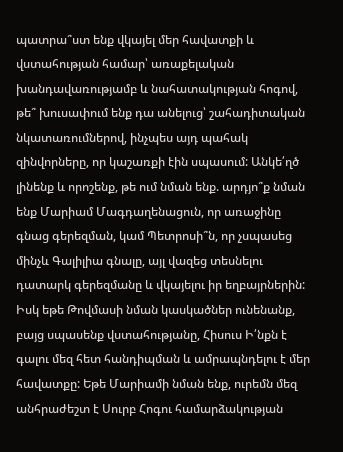պատրա՞ստ ենք վկայել մեր հավատքի և վստահության համար՝ առաքելական խանդավառությամբ և նահատակության հոգով, թե՞ խուսափում ենք դա անելուց՝ շահադիտական նկատառումներով, ինչպես այդ պահակ զինվորները, որ կաշառքի էին սպասում: Անկե՛ղծ լինենք և որոշենք, թե ում նման ենք. արդյո՞ք նման ենք Մարիամ Մագդաղենացուն, որ առաջինը գնաց գերեզման, կամ Պետրոսի՞ն, որ չսպասեց մինչև Գալիլիա գնալը, այլ վազեց տեսնելու դատարկ գերեզմանը և վկայելու իր եղբայրներին: Իսկ եթե Թովմասի նման կասկածներ ունենանք, բայց սպասենք վստահությանը, Հիսուս Ի՛նքն է գալու մեզ հետ հանդիպման և ամրապնդելու է մեր հավատքը: Եթե Մարիամի նման ենք, ուրեմն մեզ անհրաժեշտ է Սուրբ Հոգու համարձակության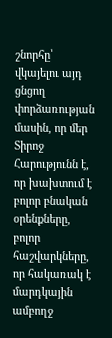շնորհը՝ վկայելու այդ ցնցող փորձառության մասին, որ մեր Տիրոջ Հարությունն է, որ խախտում է բոլոր բնական օրենքները, բոլոր հաշվարկները, որ հակառակ է մարդկային ամբողջ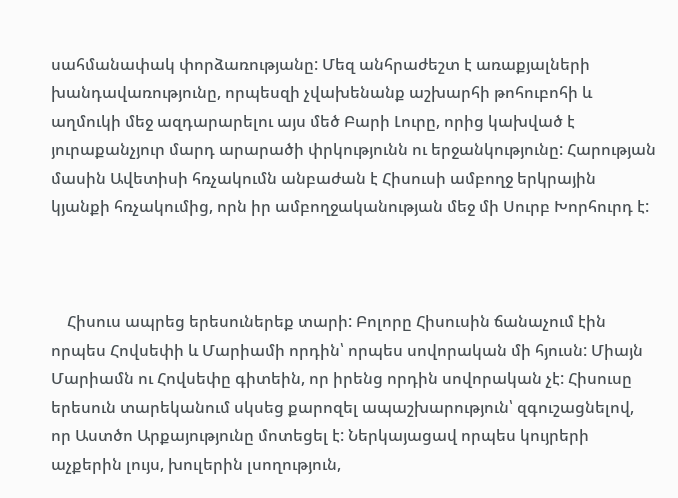սահմանափակ փորձառությանը: Մեզ անհրաժեշտ է առաքյալների խանդավառությունը, որպեսզի չվախենանք աշխարհի թոհուբոհի և աղմուկի մեջ ազդարարելու այս մեծ Բարի Լուրը, որից կախված է յուրաքանչյուր մարդ արարածի փրկությունն ու երջանկությունը: Հարության մասին Ավետիսի հռչակումն անբաժան է Հիսուսի ամբողջ երկրային կյանքի հռչակումից, որն իր ամբողջականության մեջ մի Սուրբ Խորհուրդ է:



    Հիսուս ապրեց երեսուներեք տարի: Բոլորը Հիսուսին ճանաչում էին որպես Հովսեփի և Մարիամի որդին՝ որպես սովորական մի հյուսն: Միայն Մարիամն ու Հովսեփը գիտեին, որ իրենց որդին սովորական չէ: Հիսուսը երեսուն տարեկանում սկսեց քարոզել ապաշխարություն՝ զգուշացնելով, որ Աստծո Արքայությունը մոտեցել է: Ներկայացավ որպես կույրերի աչքերին լույս, խուլերին լսողություն,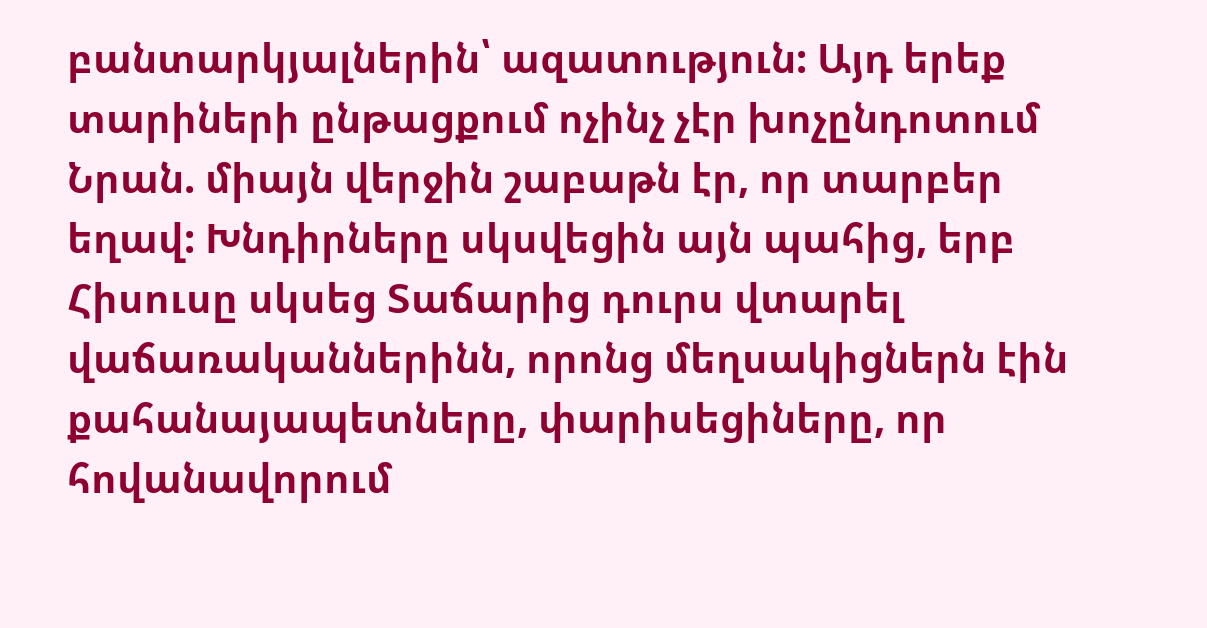բանտարկյալներին՝ ազատություն: Այդ երեք տարիների ընթացքում ոչինչ չէր խոչընդոտում Նրան. միայն վերջին շաբաթն էր, որ տարբեր եղավ: Խնդիրները սկսվեցին այն պահից, երբ Հիսուսը սկսեց Տաճարից դուրս վտարել վաճառականներինն, որոնց մեղսակիցներն էին քահանայապետները, փարիսեցիները, որ հովանավորում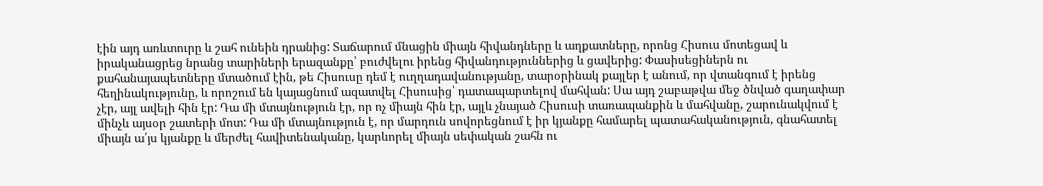էին այդ առևտուրը և շահ ունեին դրանից: Տաճարում մնացին միայն հիվանդները և աղքատները, որոնց Հիսուս մոտեցավ և իրականացրեց նրանց տարիների երազանքը՝ բուժվելու իրենց հիվանդություններից և ցավերից: Փասիսեցիներն ու քահանայապետները մտածում էին, թե Հիսուսը դեմ է ուղղադավանությանը, տարօրինակ քայլեր է անում, որ վտանգում է իրենց հեղինակությունը, և որոշում են կայացնում ազատվել Հիսուսից՝ դատապարտելով մահվան: Սա այդ շաբաթվա մեջ ծնված գաղափար չէր, այլ ավելի հին էր: Դա մի մտայնություն էր, որ ոչ միայն հին էր, այլև չնայած Հիսուսի տառապանքին և մահվանը, շարունակվում է մինչև այսօր շատերի մոտ: Դա մի մտայնություն է, որ մարդուն սովորեցնում է իր կյանքը համարել պատահականություն, գնահատել միայն ա՛յս կյանքը և մերժել հավիտենականը, կարևորել միայն սեփական շահն ու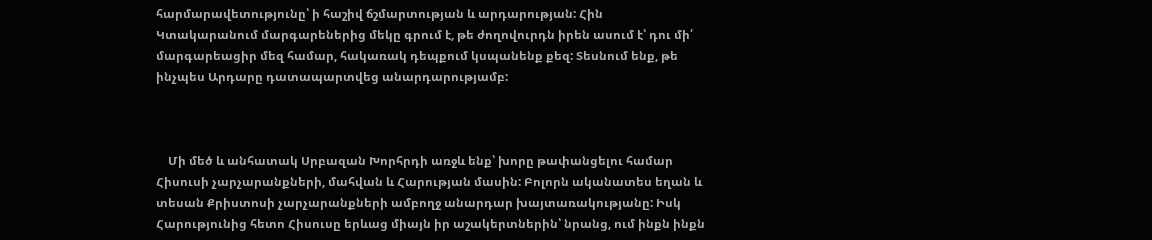հարմարավետությունը՝ ի հաշիվ ճշմարտության և արդարության: Հին Կտակարանում մարգարեներից մեկը գրում է, թե ժողովուրդն իրեն ասում է՝ դու մի՛ մարգարեացիր մեզ համար, հակառակ դեպքում կսպանենք քեզ: Տեսնում ենք, թե ինչպես Արդարը դատապարտվեց անարդարությամբ:



    Մի մեծ և անհատակ Սրբազան Խորհրդի առջև ենք՝ խորը թափանցելու համար Հիսուսի չարչարանքների, մահվան և Հարության մասին: Բոլորն ականատես եղան և տեսան Քրիստոսի չարչարանքների ամբողջ անարդար խայտառակությանը: Իսկ Հարությունից հետո Հիսուսը երևաց միայն իր աշակերտներին՝ նրանց, ում ինքն ինքն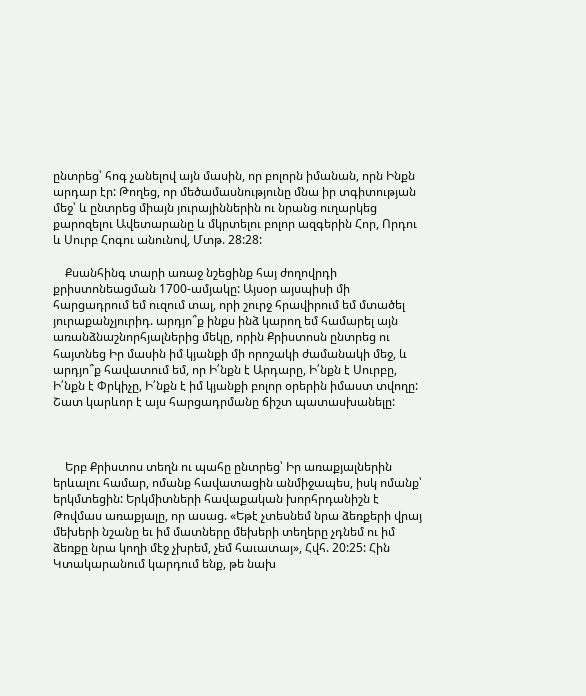ընտրեց՝ հոգ չանելով այն մասին, որ բոլորն իմանան, որն Ինքն արդար էր: Թողեց, որ մեծամասնությունը մնա իր տգիտության մեջ՝ և ընտրեց միայն յուրայիններին ու նրանց ուղարկեց քարոզելու Ավետարանը և մկրտելու բոլոր ազգերին Հոր, Որդու և Սուրբ Հոգու անունով, Մտթ. 28:28:

    Քսանհինգ տարի առաջ նշեցինք հայ ժողովրդի քրիստոնեացման 1700-ամյակը: Այսօր այսպիսի մի հարցադրում եմ ուզում տալ, որի շուրջ հրավիրում եմ մտածել յուրաքանչյուրիդ. արդյո՞ք ինքս ինձ կարող եմ համարել այն առանձնաշնորհյալներից մեկը, որին Քրիստոսն ընտրեց ու հայտնեց Իր մասին իմ կյանքի մի որոշակի ժամանակի մեջ, և արդյո՞ք հավատում եմ, որ Ի՛նքն է Արդարը, Ի՛նքն է Սուրբը, Ի՛նքն է Փրկիչը, Ի՛նքն է իմ կյանքի բոլոր օրերին իմաստ տվողը: Շատ կարևոր է այս հարցադրմանը ճիշտ պատասխանելը:



    Երբ Քրիստոս տեղն ու պահը ընտրեց՝ Իր առաքյալներին երևալու համար, ոմանք հավատացին անմիջապես, իսկ ոմանք՝ երկմտեցին: Երկմիտների հավաքական խորհրդանիշն է Թովմաս առաքյալը, որ ասաց. «Եթէ չտեսնեմ նրա ձեռքերի վրայ մեխերի նշանը եւ իմ մատները մեխերի տեղերը չդնեմ ու իմ ձեռքը նրա կողի մէջ չխրեմ, չեմ հաւատայ», Հվհ. 20:25: Հին Կտակարանում կարդում ենք, թե նախ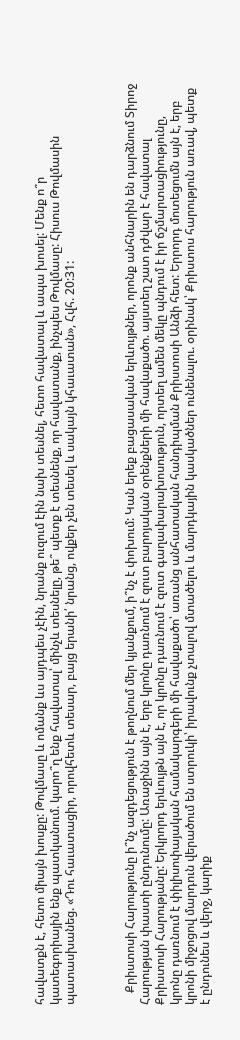հավատքն է, հետո միայն խոսքը: Թովմասը և ոմանք ևս այդպես չէին, նրանք ուզում էին նախ տեսնել, հետո հավատալ և ապա խոսել: Մենք ո՞ր կատեգորիային ենք պատկանում. կարո՞ղ ենք հավատալ՝ մինչև տեսնելը, թե՞ պետք է տեսնենք, որ հավատանք, ինչպես Թովմասը: Հիսուս Թովմասին պատասխանեց. «Դու հաւատացիր, որովհետև տեսար, բայց երանի՛ նրանց, ովքեր չեն տեսել և սակայն կհաւատան», Հվհ. 20:31:



    Քրիստոսի Հարությունը ի՞նչ ազդեցություն է թողնում մեր կյանքում, ի՞նչ է փոխում: Կան երեք բացասական երևույթներ, որոնք անհնարին են դարձնում Տիրոջ Հարության փաստի ընդունումը: Առաջինն այն է, երբ կրոնը դառնում է զուտ բարոյական օրենքների մի հավաքածո. այստեղ շատ դժվար է հավատալ Քրիստոսի Հարությանը: Երկրորդ երևույթն այն է, որ կրոնը դառնում է զուտ գաղափարախոսություն, որտեղ ամեն մեկը պնդում է իր ճշմարտացիությունը, կրոնը դառնում է փիլիսոփայական համակարգերի մի հավաքածո՝ առանց անհատական հանդիպման Քրիստոսի Անձի հետ: Երրորդ մոտեցումն այն է, երբ կրոնի միջոցով մարդուն վերածում են ստրուկի՝ իրավունք չտալով մտածելու և մարդկային կասկածներ ունենալու. օրինակ՝ Քրիստոս հարություն առավ, պետք է ընդունես և վերջ, կարիք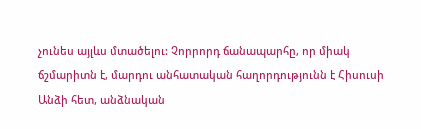չունես այլևս մտածելու: Չորրորդ ճանապարհը, որ միակ ճշմարիտն է, մարդու անհատական հաղորդությունն է Հիսուսի Անձի հետ, անձնական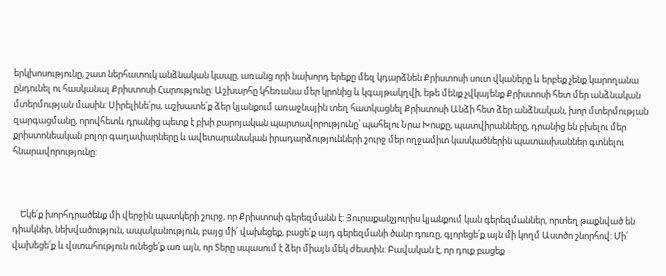երկխոսությունը, շատ ներհատուկ անձնական կապը, առանց որի նախորդ երեքը մեզ կդարձնեն Քրիստոսի սուտ վկաները և երբեք չենք կարողանա ընդունել ու հասկանալ Քրիստոսի Հարությունը: Աշխարհը կհեռանա մեր կրոնից և կգայթակղվի, եթե մենք չվկայենք Քրիստոսի հետ մեր անձնական մտերմության մասին: Սիրելինե՛րս, աշխատե՛ք ձեր կյանքում առաջնային տեղ հատկացնել Քրիստոսի Անձի հետ ձեր անձնական, խոր մտերմության զարգացմանը, որովհետև դրանից պետք է բխի բարոյական պարտավորությունը՝ պահելու Նրա Խոսքը, պատվիրանները, դրանից են բխելու մեր քրիստոնեական բոլոր գաղափարները և ավետարանական իրադարձությունների շուրջ մեր ողջամիտ կասկածներին պատասխաններ գտնելու հնարավորությունը:



    Եկե՛ք խորհդրածենք մի վերջին պատկերի շուրջ, որ Քրիստոսի գերեզմանն է: Յուրաքանչյուրիս կյանքում կան գերեզմաններ, որտեղ թաքնված են դիակներ, նեխվածություն, ապականություն, բայց մի՛ վախեցեք, բացե՛ք այդ գերեզմանի ծանր դուռը, գլորեցե՛ք այն մի կողմ Աստծո շնորհով: Մի՛ վախեցե՛ք և վստահություն ունեցե՛ք առ այն, որ Տերը սպասում է ձեր միայն մեկ ժեստին: Բավական է, որ դուք բացեք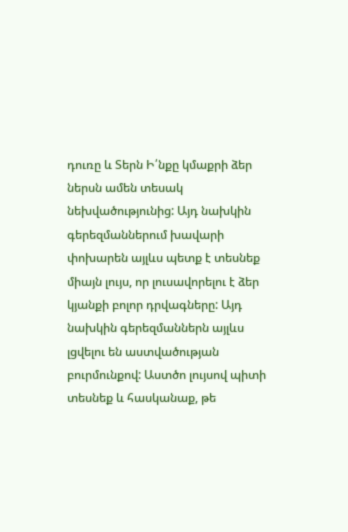դուռը և Տերն Ի՛նքը կմաքրի ձեր ներսն ամեն տեսակ նեխվածությունից: Այդ նախկին գերեզմաններում խավարի փոխարեն այլևս պետք է տեսնեք միայն լույս, որ լուսավորելու է ձեր կյանքի բոլոր դրվագները: Այդ նախկին գերեզմաններն այլևս լցվելու են աստվածության բուրմունքով: Աստծո լույսով պիտի տեսնեք և հասկանաք, թե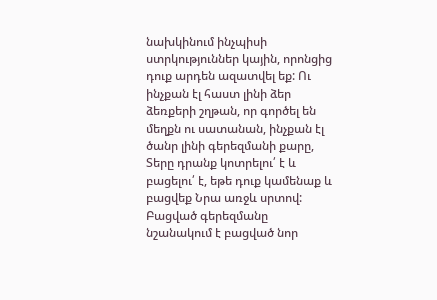նախկինում ինչպիսի ստրկություններ կային, որոնցից դուք արդեն ազատվել եք: Ու ինչքան էլ հաստ լինի ձեր ձեռքերի շղթան, որ գործել են մեղքն ու սատանան, ինչքան էլ ծանր լինի գերեզմանի քարը, Տերը դրանք կոտրելու՛ է և բացելու՛ է, եթե դուք կամենաք և բացվեք Նրա առջև սրտով: Բացված գերեզմանը նշանակում է բացված նոր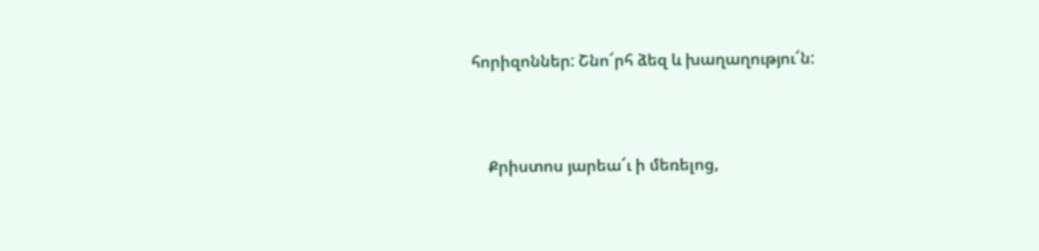հորիզոններ: Շնո՜րհ ձեզ և խաղաղությու՜ն:



    Քրիստոս յարեա՜ւ ի մեռելոց,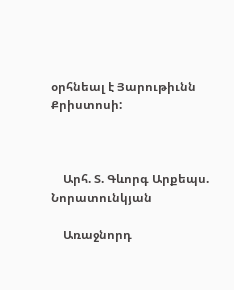օրհնեալ է Յարութիւնն Քրիստոսի:



    Արհ. Տ. Գևորգ Արքեպս. Նորատունկյան

    Առաջնորդ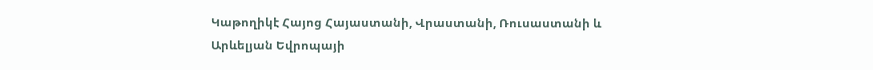Կաթողիկէ Հայոց Հայաստանի, Վրաստանի, Ռուսաստանի և Արևելյան Եվրոպայի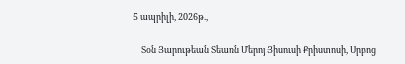5 ապրիլի, 2026թ.,

    Տօն Յարութեան Տեառն Մերոյ Յիսուսի Քրիստոսի, Սրբոց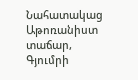Նահատակաց Աթոռանիստ տաճար, Գյումրի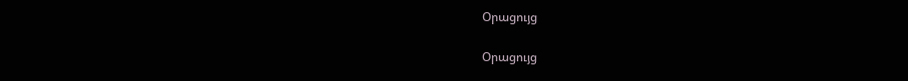Օրացույց

Օրացույց